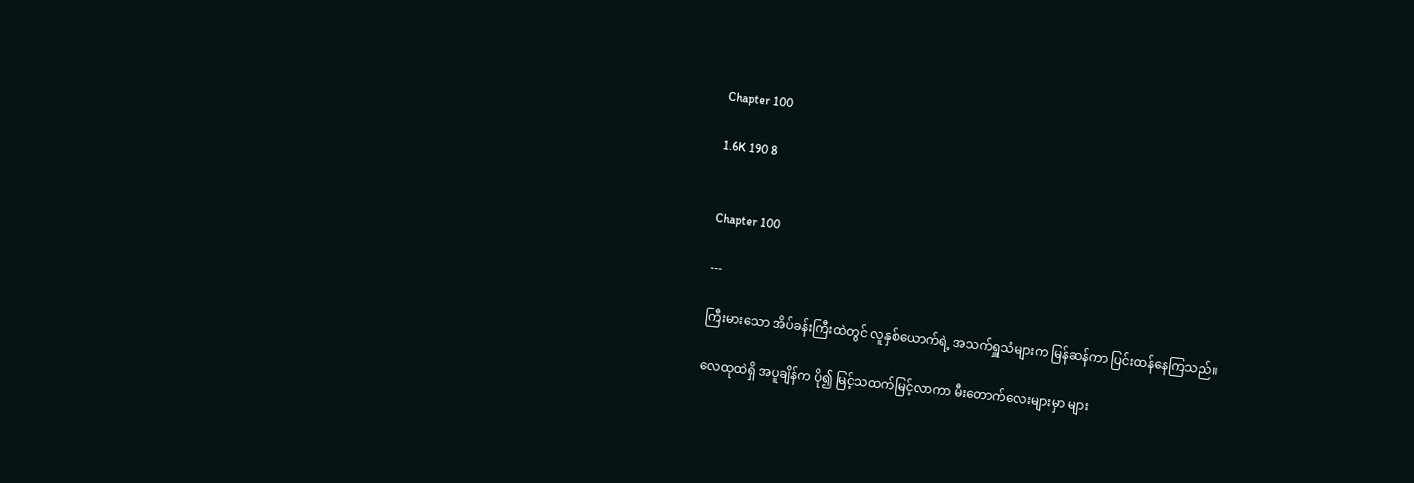Chapter 100

1.6K 190 8


Chapter 100

---

ကြီးမားသော အိပ်ခန်းကြီးထဲတွင် လူနှစ်ယောက်ရဲ့ အသက်ရှူသံများက မြန်ဆန်ကာ ပြင်းထန်နေကြသည်။

လေထုထဲရှိ အပူချိန်က ပို၍ မြင့်သထက်မြင့်လာကာ မီးတောက်လေးများမှာ များ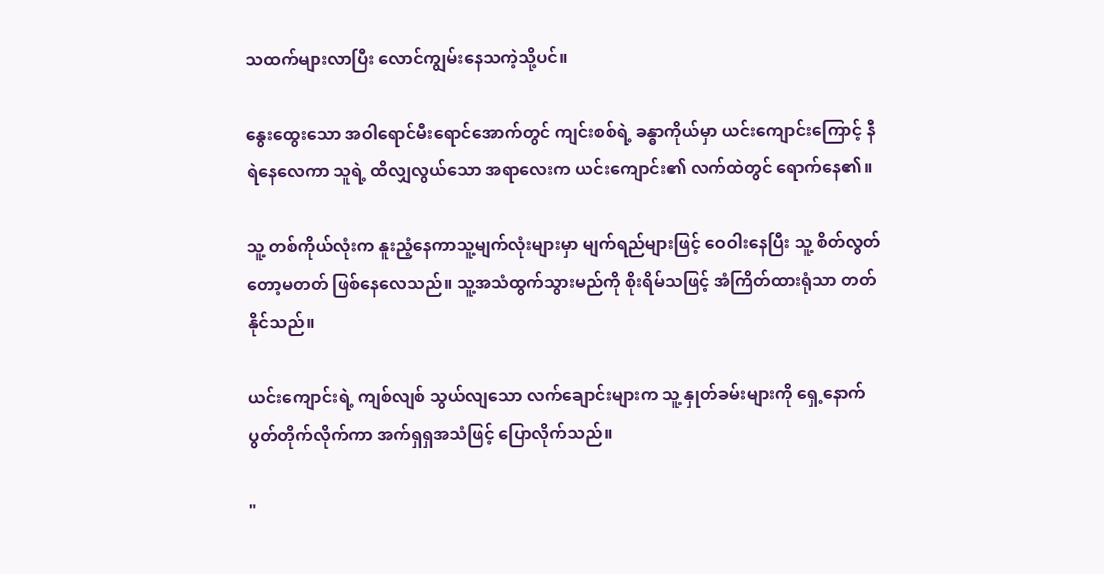သထက်များလာပြီး လောင်ကျွမ်းနေသကဲ့သို့ပင်။

နွေးထွေးသော အဝါရောင်မီးရောင်အောက်တွင် ကျင်းစစ်ရဲ့ ခန္ဓာကိုယ်မှာ ယင်းကျောင်းကြောင့် နီရဲနေလေကာ သူရဲ့ ထိလျှလွယ်သော အရာလေးက ယင်းကျောင်း၏ လက်ထဲတွင် ရောက်နေ၏။

သူ့ တစ်ကိုယ်လုံးက နူးညံ့နေကာသူ့မျက်လုံးများမှာ မျက်ရည်များဖြင့် ဝေဝါးနေပြီး သူ့ စိတ်လွတ်တော့မတတ် ဖြစ်နေလေသည်။ သူ့အသံထွက်သွားမည်ကို စိုးရိမ်သဖြင့် အံကြိတ်ထားရုံသာ တတ်နိုင်သည်။

ယင်းကျောင်းရဲ့ ကျစ်လျစ် သွယ်လျသော လက်ချောင်းများက သူ့ နှုတ်ခမ်းများကို ရှေ့နောက်ပွတ်တိုက်လိုက်ကာ အက်ရှရှအသံဖြင့် ပြောလိုက်သည်။

"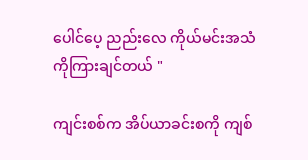ပေါင်ပေ့ ညည်းလေ ကိုယ်မင်းအသံကိုကြားချင်တယ် "

ကျင်းစစ်က အိပ်ယာခင်းစကို ကျစ်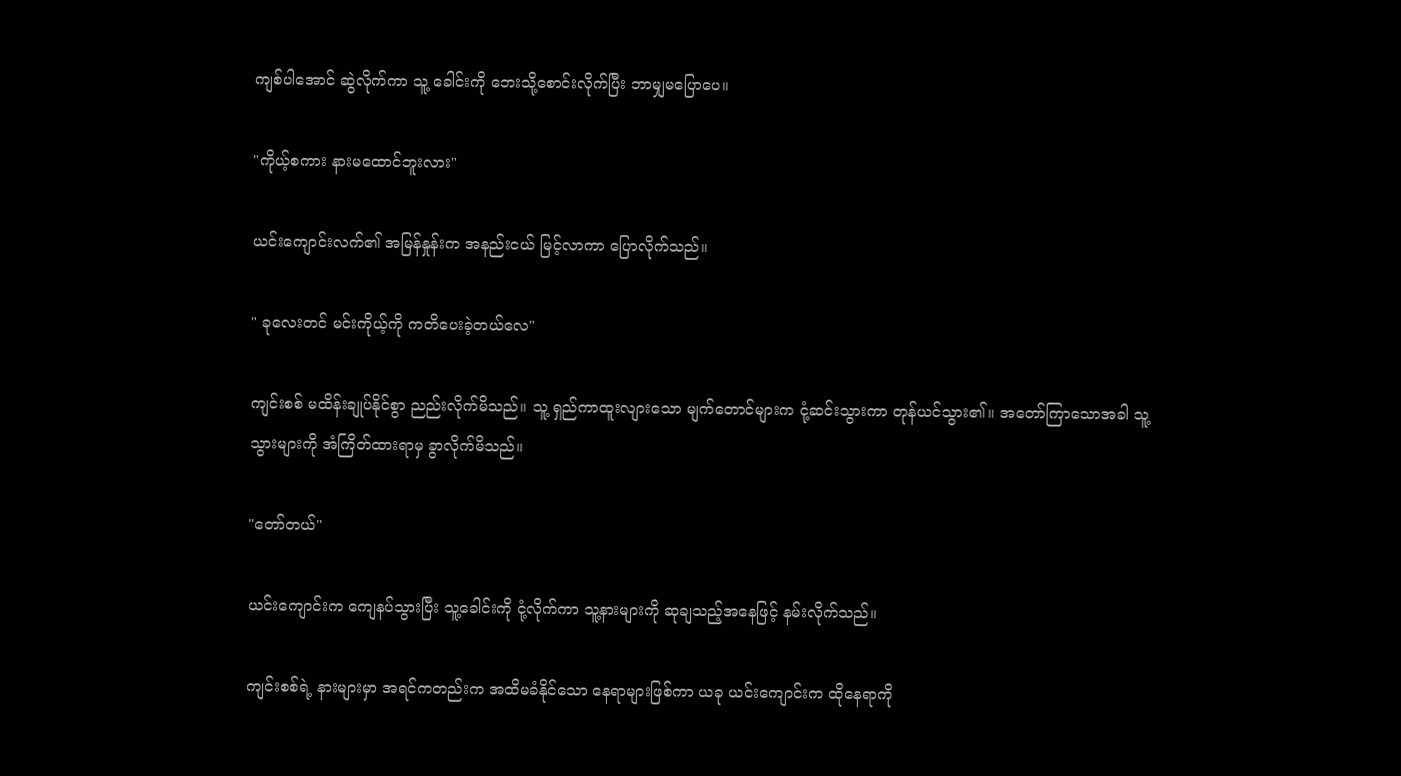ကျစ်ပါအောင် ဆွဲလိုက်ကာ သူ့ ခေါင်းကို ဘေးသို့စောင်းလိုက်ပြီး ဘာမျှမပြောပေ။

"ကိုယ့်စကား နားမထောင်ဘူးလား"

ယင်းကျောင်းလက်၏ အမြန်နှုန်းက အနည်းငယ် မြင့်လာကာ ပြောလိုက်သည်။

" ခုလေးတင် မင်းကိုယ့်ကို ကတိပေးခဲ့တယ်လေ"

ကျင်းစစ် မထိန်းချုပ်နိုင်စွာ ညည်းလိုက်မိသည်။ သူ့ ရှည်ကာထူးလျားသော မျက်တောင်များက ငုံ့ဆင်းသွားကာ တုန်ယင်သွား၏။ အတော်ကြာသောအခါ သူ့သွားများကို အံကြိတ်ထားရာမှ ခွာလိုက်မိသည်။

"တော်တယ်"

ယင်းကျောင်းက ကျေနပ်သွားပြီး သူ့ခေါင်းကို ငုံ့လိုက်ကာ သူ့နားများကို ဆုချသည့်အနေဖြင့် နမ်းလိုက်သည်။

ကျင်းစစ်ရဲ့ နားများမှာ အရင်ကတည်းက အထိမခံနိုင်သော နေရာများဖြစ်ကာ ယခု ယင်းကျောင်းက ထိုနေရာကို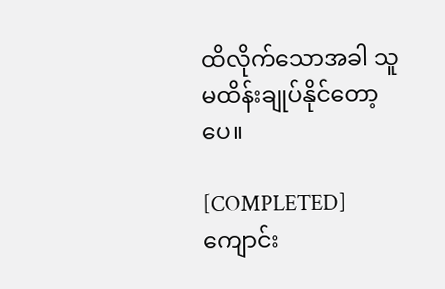ထိလိုက်သောအခါ သူ မထိန်းချုပ်နိုင်တော့ပေ။

[COMPLETED]ကျောင်း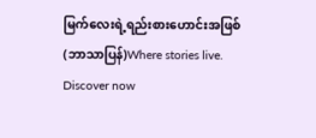မြက်လေးရဲ့ရည်းစားဟောင်းအဖြစ် (ဘာသာပြန်)Where stories live. Discover now